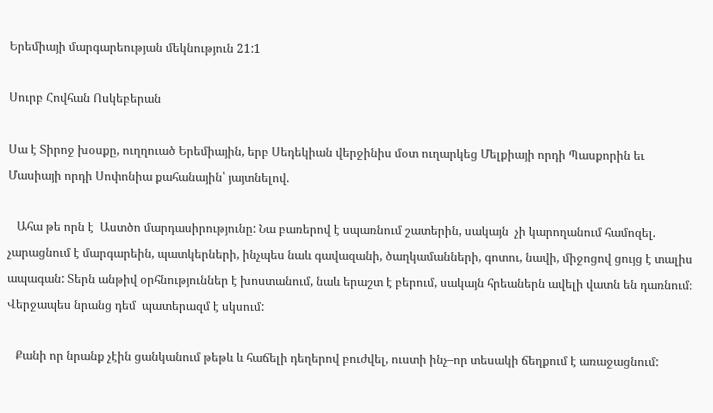Երեմիայի մարգարեության մեկնություն 21:1

Սուրբ Հովհան Ոսկեբերան

Սա է Տիրոջ խօսքը, ուղղուած Երեմիային, երբ Սեդեկիան վերջինիս մօտ ուղարկեց Մելքիայի որդի Պասքորին եւ Մասիայի որդի Սոփոնիա քահանային՝ յայտնելով.

   Ահա թե որն է  Աստծո մարդասիրությունը: Նա բառերով է սպառնում շատերին, սակայն  չի կարողանում համոզել. չարացնում է մարգարեին, պատկերների, ինչպես նաև գավազանի, ծաղկամանների, գոտու, նավի, միջոցով ցույց է տալիս ապագան: Տերն անթիվ օրհնություններ է խոստանում, նաև երաշտ է բերում, սակայն հրեաներն ավելի վատն են դառնում։ Վերջապես նրանց դեմ  պատերազմ է սկսում:

   Քանի որ նրանք չէին ցանկանում թեթև և հաճելի դեղերով բուժվել, ուստի ինչ–որ տեսակի ճեղքում է առաջացնում: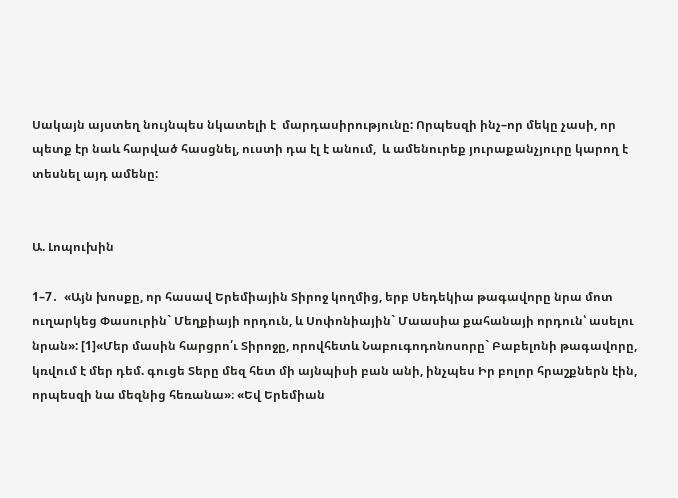Սակայն այստեղ նույնպես նկատելի է  մարդասիրությունը: Որպեսզի ինչ–որ մեկը չասի, որ պետք էր նաև հարված հասցնել, ուստի դա էլ է անում,  և ամենուրեք յուրաքանչյուրը կարող է տեսնել այդ ամենը:


Ա. Լոպուխին

1–7․  «Այն խոսքը, որ հասավ Երեմիային Տիրոջ կողմից, երբ Սեդեկիա թագավորը նրա մոտ ուղարկեց Փասուրին` Մեղքիայի որդուն, և Սոփոնիային` Մաասիա քահանայի որդուն՝ ասելու նրան»: [1]«Մեր մասին հարցրո՛ւ Տիրոջը, որովհետև Նաբուգոդոնոսորը` Բաբելոնի թագավորը, կռվում է մեր դեմ. գուցե Տերը մեզ հետ մի այնպիսի բան անի, ինչպես Իր բոլոր հրաշքներն էին, որպեսզի նա մեզնից հեռանա»։ «Եվ Երեմիան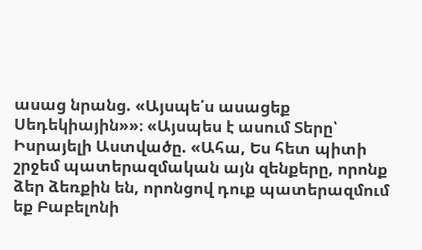ասաց նրանց. «Այսպե՛ս ասացեք Սեդեկիային»»։ «Այսպես է ասում Տերը՝ Իսրայելի Աստվածը. «Ահա, Ես հետ պիտի շրջեմ պատերազմական այն զենքերը, որոնք ձեր ձեռքին են, որոնցով դուք պատերազմում եք Բաբելոնի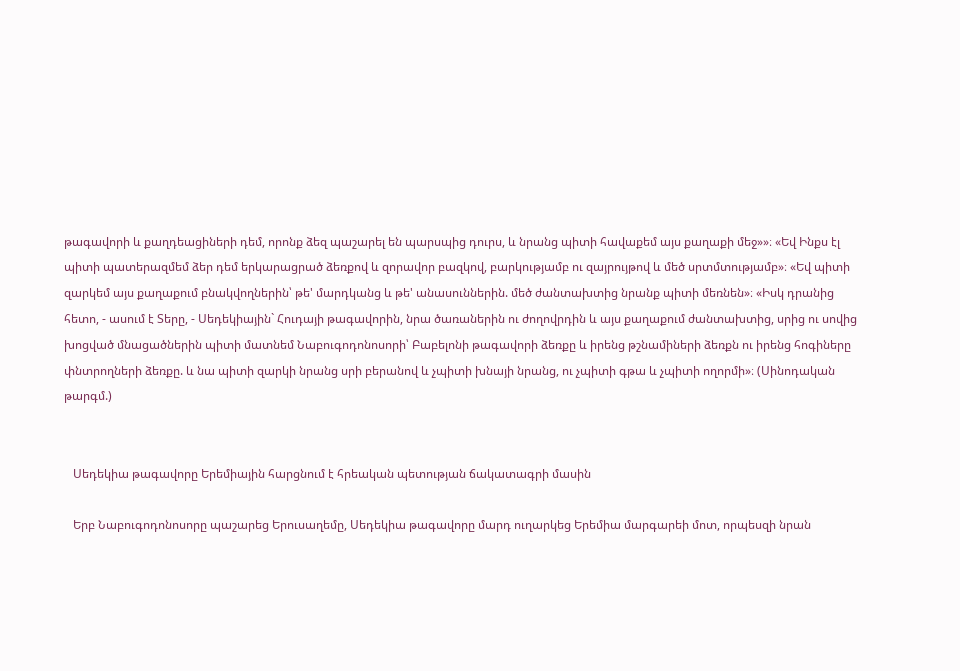թագավորի և քաղդեացիների դեմ, որոնք ձեզ պաշարել են պարսպից դուրս, և նրանց պիտի հավաքեմ այս քաղաքի մեջ»»։ «Եվ Ինքս էլ պիտի պատերազմեմ ձեր դեմ երկարացրած ձեռքով և զորավոր բազկով, բարկությամբ ու զայրույթով և մեծ սրտմտությամբ»։ «Եվ պիտի զարկեմ այս քաղաքում բնակվողներին՝ թե' մարդկանց և թե' անասուններին. մեծ ժանտախտից նրանք պիտի մեռնեն»։ «Իսկ դրանից հետո, - ասում է Տերը, - Սեդեկիային` Հուդայի թագավորին, նրա ծառաներին ու ժողովրդին և այս քաղաքում ժանտախտից, սրից ու սովից խոցված մնացածներին պիտի մատնեմ Նաբուգոդոնոսորի՝ Բաբելոնի թագավորի ձեռքը և իրենց թշնամիների ձեռքն ու իրենց հոգիները փնտրողների ձեռքը. և նա պիտի զարկի նրանց սրի բերանով և չպիտի խնայի նրանց, ու չպիտի գթա և չպիտի ողորմի»։ (Սինոդական թարգմ.)


   Սեդեկիա թագավորը Երեմիային հարցնում է հրեական պետության ճակատագրի մասին

   Երբ Նաբուգոդոնոսորը պաշարեց Երուսաղեմը, Սեդեկիա թագավորը մարդ ուղարկեց Երեմիա մարգարեի մոտ, որպեսզի նրան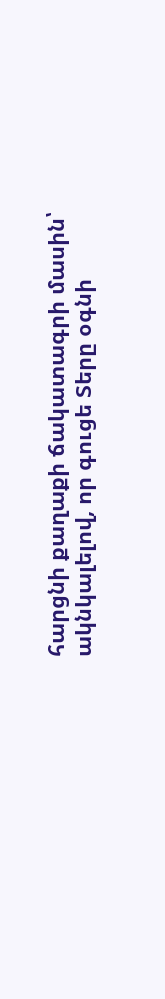հարցնի քաղաքի ճակատագրի մասին՝ ակնկալելով, որ գուցե Տերը օգնի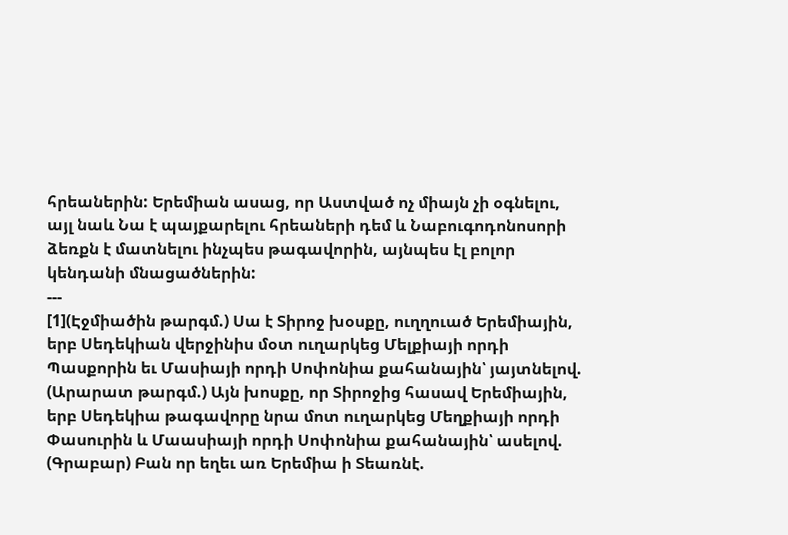հրեաներին: Երեմիան ասաց, որ Աստված ոչ միայն չի օգնելու, այլ նաև Նա է պայքարելու հրեաների դեմ և Նաբուգոդոնոսորի ձեռքն է մատնելու ինչպես թագավորին, այնպես էլ բոլոր կենդանի մնացածներին:
---
[1](Էջմիածին թարգմ.) Սա է Տիրոջ խօսքը, ուղղուած Երեմիային, երբ Սեդեկիան վերջինիս մօտ ուղարկեց Մելքիայի որդի Պասքորին եւ Մասիայի որդի Սոփոնիա քահանային՝ յայտնելով.
(Արարատ թարգմ.) Այն խոսքը, որ Տիրոջից հասավ Երեմիային, երբ Սեդեկիա թագավորը նրա մոտ ուղարկեց Մեղքիայի որդի Փասուրին և Մաասիայի որդի Սոփոնիա քահանային՝ ասելով.
(Գրաբար) Բան որ եղեւ առ Երեմիա ի Տեառնէ.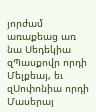յորժամ առաքեաց առ նա Սեդեկիա զՊասքովր որդի Մելքեայ, եւ զՍոփոնիա որդի Մասերայ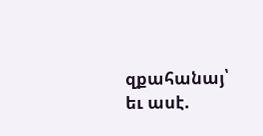զքահանայ՝ եւ ասէ.